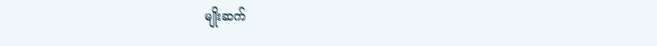မျိုးဆက်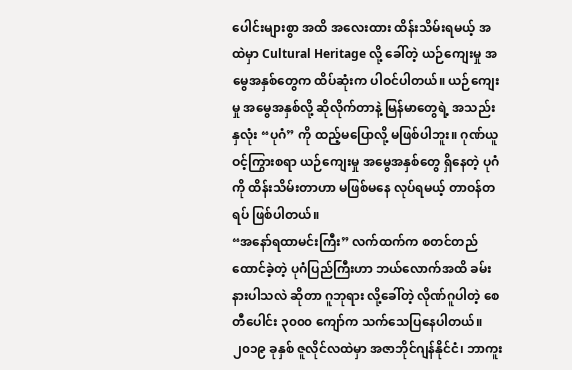ပေါင်းများစွာ အထိ အလေးထား ထိန်းသိမ်းရမယ့် အထဲမှာ Cultural Heritage လို့ ခေါ်တဲ့ ယဉ်ကျေးမှု အမွေအနှစ်တွေက ထိပ်ဆုံးက ပါဝင်ပါတယ်။ ယဉ်ကျေးမှု အမွေအနှစ်လို့ ဆိုလိုက်တာနဲ့ မြန်မာတွေရဲ့ အသည်းနှလုံး “ပုဂံ” ကို ထည့်မပြောလို့ မဖြစ်ပါဘူး။ ဂုဏ်ယူဝင့်ကြွားစရာ ယဉ်ကျေးမှု အမွေအနှစ်တွေ ရှိနေတဲ့ ပုဂံကို ထိန်းသိမ်းတာဟာ မဖြစ်မနေ လုပ်ရမယ့် တာဝန်တရပ် ဖြစ်ပါတယ်။
“အနော်ရထာမင်းကြီး” လက်ထက်က စတင်တည်ထောင်ခဲ့တဲ့ ပုဂံပြည်ကြီးဟာ ဘယ်လောက်အထိ ခမ်းနားပါသလဲ ဆိုတာ ဂူဘုရား လို့ခေါ်တဲ့ လိုဏ်ဂူပါတဲ့ စေတီပေါင်း ၃၀၀၀ ကျော်က သက်သေပြနေပါတယ်။ ၂၀၁၉ ခုနှစ် ဇူလိုင်လထဲမှာ အဇာဘိုင်ဂျန်နိုင်ငံ၊ ဘာကူး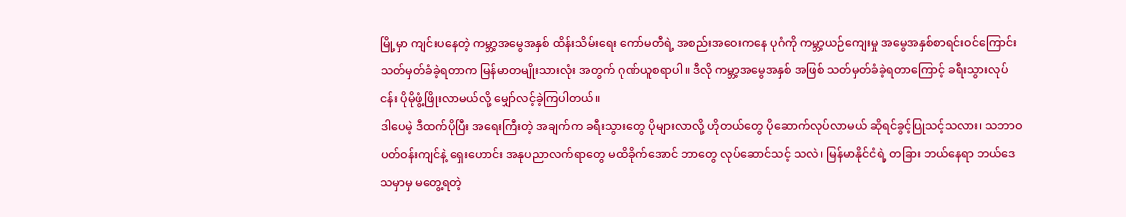မြို့မှာ ကျင်းပနေတဲ့ ကမ္ဘာ့အမွေအနှစ် ထိန်းသိမ်းရေး ကော်မတီရဲ့ အစည်းအဝေးကနေ ပုဂံကို ကမ္ဘာ့ယဉ်ကျေးမှု အမွေအနှစ်စာရင်းဝင်ကြောင်း သတ်မှတ်ခံခဲ့ရတာက မြန်မာတမျိုးသားလုံး အတွက် ဂုဏ်ယူစရာပါ။ ဒီလို ကမ္ဘာ့အမွေအနှစ် အဖြစ် သတ်မှတ်ခံခဲ့ရတာကြောင့် ခရီးသွားလုပ်ငန်း ပိုမိုဖွံ့ဖြိုးလာမယ်လို့ မျှော်လင့်ခဲ့ကြပါတယ်။
ဒါပေမဲ့ ဒီထက်ပိုပြီး အရေးကြီးတဲ့ အချက်က ခရီးသွားတွေ ပိုများလာလို့ ဟိုတယ်တွေ ပိုဆောက်လုပ်လာမယ် ဆိုရင်ခွင့်ပြုသင့်သလား၊ သဘာဝပတ်ဝန်းကျင်နဲ့ ရှေးဟောင်း အနုပညာလက်ရာတွေ မထိခိုက်အောင် ဘာတွေ လုပ်ဆောင်သင့် သလဲ၊ မြန်မာနိုင်ငံရဲ့ တခြား ဘယ်နေရာ ဘယ်ဒေသမှာမှ မတွေ့ရတဲ့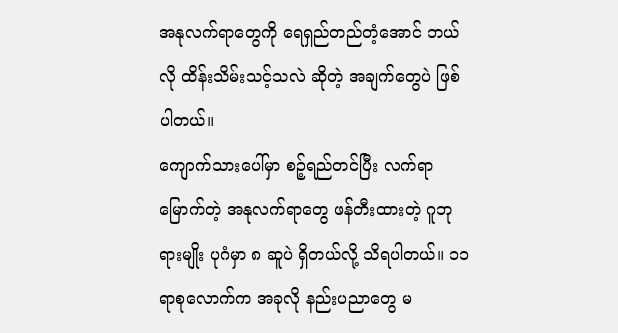အနုလက်ရာတွေကို ရေရှည်တည်တံ့အောင် ဘယ်လို ထိန်းသိမ်းသင့်သလဲ ဆိုတဲ့ အချက်တွေပဲ ဖြစ်ပါတယ်။
ကျောက်သားပေါ်မှာ စဉ့်ရည်တင်ပြီး လက်ရာမြောက်တဲ့ အနုလက်ရာတွေ ဖန်တီးထားတဲ့ ဂူဘုရားမျိုး ပုဂံမှာ ၈ ဆူပဲ ရှိတယ်လို့ သိရပါတယ်။ ၁၁ ရာစုလောက်က အခုလို နည်းပညာတွေ မ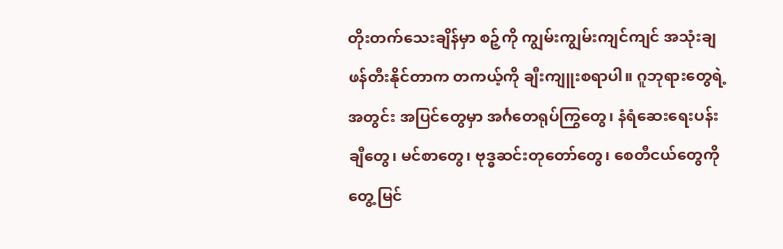တိုးတက်သေးချိန်မှာ စဉ့်ကို ကျွမ်းကျွမ်းကျင်ကျင် အသုံးချ ဖန်တီးနိုင်တာက တကယ့်ကို ချီးကျူးစရာပါ။ ဂူဘုရားတွေရဲ့ အတွင်း အပြင်တွေမှာ အင်္ဂတေရုပ်ကြွတွေ၊ နံရံဆေးရေးပန်းချီတွေ၊ မင်စာတွေ၊ ဗုဒ္ဓဆင်းတုတော်တွေ၊ စေတီငယ်တွေကို တွေ့မြင်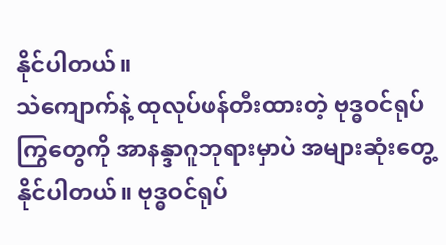နိုင်ပါတယ်။
သဲကျောက်နဲ့ ထုလုပ်ဖန်တီးထားတဲ့ ဗုဒ္ဓဝင်ရုပ်ကြွတွေကို အာနန္ဒာဂူဘုရားမှာပဲ အများဆုံးတွေ့နိုင်ပါတယ်။ ဗုဒ္ဓဝင်ရုပ်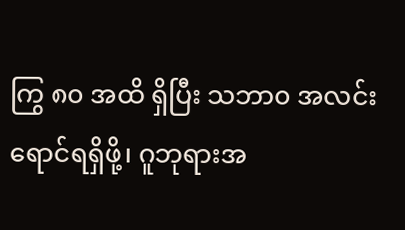ကြွ ၈၀ အထိ ရှိပြီး သဘာ၀ အလင်းရောင်ရရှိဖို့၊ ဂူဘုရားအ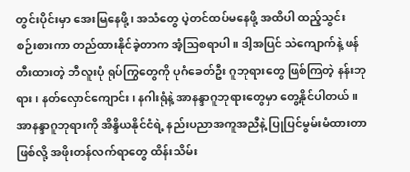တွင်းပိုင်းမှာ အေးမြနေဖို့၊ အသံတွေ ပဲ့တင်ထပ်မနေဖို့ အထိပါ ထည့်သွင်း စဉ်းစားကာ တည်ထားနိုင်ခဲ့တာက အံ့သြစရာပါ။ ဒါ့အပြင် သဲကျောက်နဲ့ ဖန်တီးထားတဲ့ ဘီလူးပုံ ရုပ်ကြွတွေကို ပုဂံခေတ်ဦး ဂူဘုရားတွေ ဖြစ်ကြတဲ့ နန်းဘုရား၊ နတ်လှောင်ကျောင်း၊ နဂါးရုံနဲ့ အာနန္ဒာဂူဘုရားတွေမှာ တွေ့နိုင်ပါတယ်။
အာနန္ဒာဂူဘုရားကို အိန္ဒိယနိုင်ငံရဲ့ နည်းပညာအကူအညီနဲ့ ပြုပြင်မွမ်းမံထားတာ ဖြစ်လို့ အဖိုးတန်လက်ရာတွေ ထိန်းသိမ်း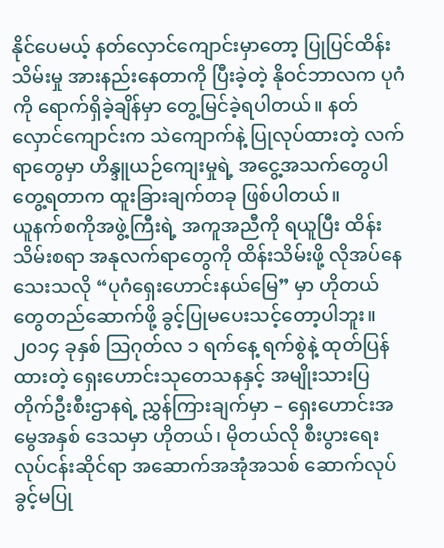နိုင်ပေမယ့် နတ်လှောင်ကျောင်းမှာတော့ ပြုပြင်ထိန်းသိမ်းမှု အားနည်းနေတာကို ပြီးခဲ့တဲ့ နိုဝင်ဘာလက ပုဂံကို ရောက်ရှိခဲ့ချိန်မှာ တွေ့မြင်ခဲ့ရပါတယ်။ နတ်လှောင်ကျောင်းက သဲကျောက်နဲ့ ပြုလုပ်ထားတဲ့ လက်ရာတွေမှာ ဟိန္ဒူယဉ်ကျေးမှုရဲ့ အငွေ့အသက်တွေပါ တွေ့ရတာက ထူးခြားချက်တခု ဖြစ်ပါတယ်။
ယူနက်စကိုအဖွဲ့ကြီးရဲ့ အကူအညီကို ရယူပြီး ထိန်းသိမ်းစရာ အနုလက်ရာတွေကို ထိန်းသိမ်းဖို့ လိုအပ်နေသေးသလို “ပုဂံရှေးဟောင်းနယ်မြေ” မှာ ဟိုတယ်တွေတည်ဆောက်ဖို့ ခွင့်ပြုမပေးသင့်တော့ပါဘူး။ ၂၀၁၄ ခုနှစ် သြဂုတ်လ ၁ ရက်နေ့ ရက်စွဲနဲ့ ထုတ်ပြန်ထားတဲ့ ရှေးဟောင်းသုတေသနနှင့် အမျိုးသားပြတိုက်ဦးစီးဌာနရဲ့ ညွှန်ကြားချက်မှာ – ရှေးဟောင်းအမွေအနှစ် ဒေသမှာ ဟိုတယ်၊ မိုတယ်လို စီးပွားရေး လုပ်ငန်းဆိုင်ရာ အဆောက်အအုံအသစ် ဆောက်လုပ်ခွင့်မပြု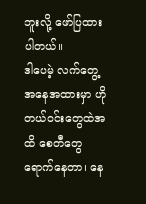ဘူးလို့ ဖော်ပြထားပါတယ်။
ဒါပေမဲ့ လက်တွေ့အနေအထားမှာ ဟိုတယ်ဝင်းတွေထဲအထိ စေတီတွေ ရောက်နေတာ၊ နေ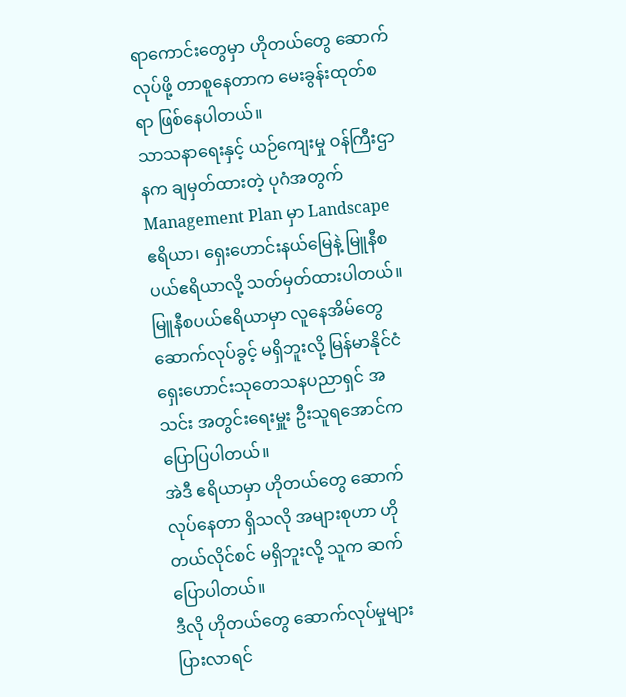ရာကောင်းတွေမှာ ဟိုတယ်တွေ ဆောက်လုပ်ဖို့ တာစူနေတာက မေးခွန်းထုတ်စရာ ဖြစ်နေပါတယ်။
သာသနာရေးနှင့် ယဉ်ကျေးမှု ဝန်ကြီးဌာနက ချမှတ်ထားတဲ့ ပုဂံအတွက် Management Plan မှာ Landscape ဧရိယာ၊ ရှေးဟောင်းနယ်မြေနဲ့ မြူနီစပယ်ဧရိယာလို့ သတ်မှတ်ထားပါတယ်။ မြူနီစပယ်ဧရိယာမှာ လူနေအိမ်တွေ ဆောက်လုပ်ခွင့် မရှိဘူးလို့ မြန်မာနိုင်ငံ ရှေးဟောင်းသုတေသနပညာရှင် အသင်း အတွင်းရေးမှူး ဦးသူရအောင်က ပြောပြပါတယ်။
အဲဒီ ဧရိယာမှာ ဟိုတယ်တွေ ဆောက်လုပ်နေတာ ရှိသလို အများစုဟာ ဟိုတယ်လိုင်စင် မရှိဘူးလို့ သူက ဆက်ပြောပါတယ်။
ဒီလို ဟိုတယ်တွေ ဆောက်လုပ်မှုများပြားလာရင်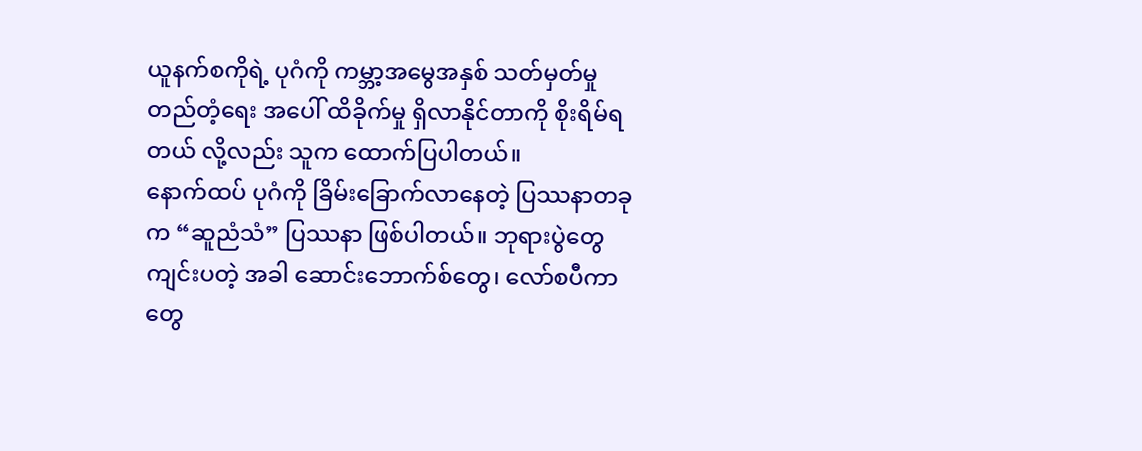ယူနက်စကိုရဲ့ ပုဂံကို ကမ္ဘာ့အမွေအနှစ် သတ်မှတ်မှု တည်တံ့ရေး အပေါ် ထိခိုက်မှု ရှိလာနိုင်တာကို စိုးရိမ်ရတယ် လို့လည်း သူက ထောက်ပြပါတယ်။
နောက်ထပ် ပုဂံကို ခြိမ်းခြောက်လာနေတဲ့ ပြဿနာတခုက “ဆူညံသံ” ပြဿနာ ဖြစ်ပါတယ်။ ဘုရားပွဲတွေ ကျင်းပတဲ့ အခါ ဆောင်းဘောက်စ်တွေ၊ လော်စပီကာတွေ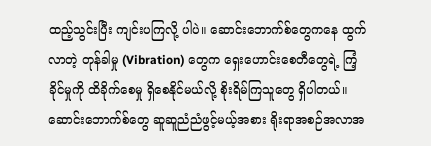ထည့်သွင်းပြီး ကျင်းပကြလို့ ပါပဲ။ ဆောင်းဘောက်စ်တွေကနေ ထွက်လာတဲ့ တုန်ခါမှု (Vibration) တွေက ရှေးဟောင်းစေတီတွေရဲ့ ကြံ့ခိုင်မှုကို ထိခိုက်စေမှု ရှိစေနိုင်မယ်လို့ စိုးရိမ်ကြသူတွေ ရှိပါတယ်။ ဆောင်းဘောက်စ်တွေ ဆူဆူညံညံဖွင့်မယ့်အစား ရိုးရာအစဉ်အလာအ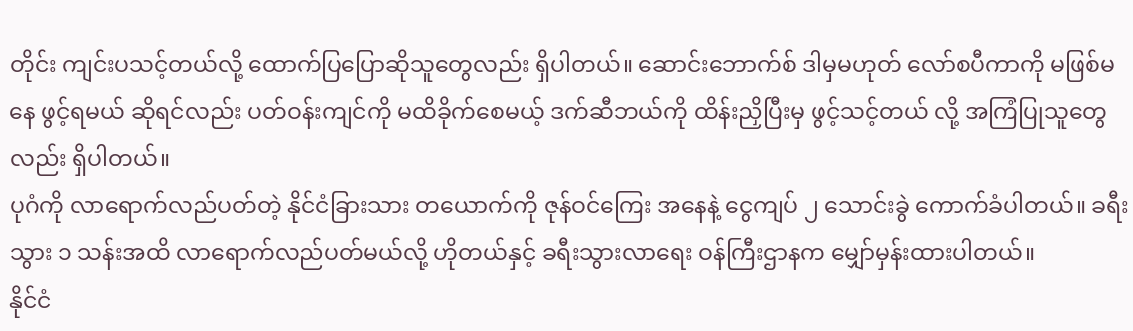တိုင်း ကျင်းပသင့်တယ်လို့ ထောက်ပြပြောဆိုသူတွေလည်း ရှိပါတယ်။ ဆောင်းဘောက်စ် ဒါမှမဟုတ် လော်စပီကာကို မဖြစ်မနေ ဖွင့်ရမယ် ဆိုရင်လည်း ပတ်ဝန်းကျင်ကို မထိခိုက်စေမယ့် ဒက်ဆီဘယ်ကို ထိန်းညှိပြီးမှ ဖွင့်သင့်တယ် လို့ အကြံပြုသူတွေလည်း ရှိပါတယ်။
ပုဂံကို လာရောက်လည်ပတ်တဲ့ နိုင်ငံခြားသား တယောက်ကို ဇုန်ဝင်ကြေး အနေနဲ့ ငွေကျပ် ၂ သောင်းခွဲ ကောက်ခံပါတယ်။ ခရီးသွား ၁ သန်းအထိ လာရောက်လည်ပတ်မယ်လို့ ဟိုတယ်နှင့် ခရီးသွားလာရေး ဝန်ကြီးဌာနက မျှော်မှန်းထားပါတယ်။
နိုင်ငံ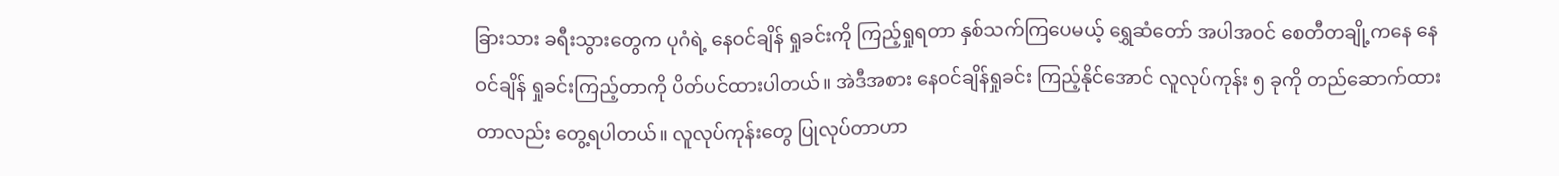ခြားသား ခရီးသွားတွေက ပုဂံရဲ့ နေဝင်ချိန် ရှုခင်းကို ကြည့်ရှုရတာ နှစ်သက်ကြပေမယ့် ရွှေဆံတော် အပါအဝင် စေတီတချို့ကနေ နေဝင်ချိန် ရှုခင်းကြည့်တာကို ပိတ်ပင်ထားပါတယ်။ အဲဒီအစား နေဝင်ချိန်ရှုခင်း ကြည့်နိုင်အောင် လူလုပ်ကုန်း ၅ ခုကို တည်ဆောက်ထားတာလည်း တွေ့ရပါတယ်။ လူလုပ်ကုန်းတွေ ပြုလုပ်တာဟာ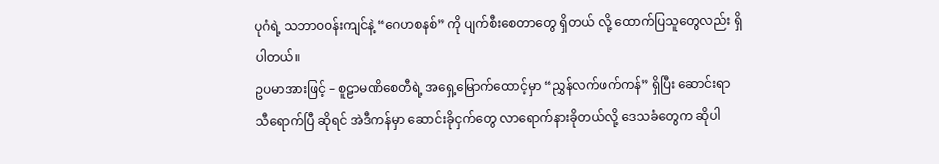ပုဂံရဲ့ သဘာ၀၀န်းကျင်နဲ့ “ဂေဟစနစ်” ကို ပျက်စီးစေတာတွေ ရှိတယ် လို့ ထောက်ပြသူတွေလည်း ရှိပါတယ်။
ဥပမာအားဖြင့် – စူဠာမဏိစေတီရဲ့ အရှေ့မြောက်ထောင့်မှာ “ညွှန်လက်ဖက်ကန်” ရှိပြီး ဆောင်းရာသီရောက်ပြီ ဆိုရင် အဲဒီကန်မှာ ဆောင်းခိုငှက်တွေ လာရောက်နားခိုတယ်လို့ ဒေသခံတွေက ဆိုပါ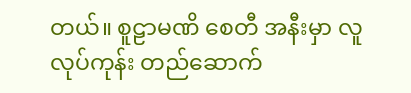တယ်။ စူဠာမဏိ စေတီ အနီးမှာ လူလုပ်ကုန်း တည်ဆောက်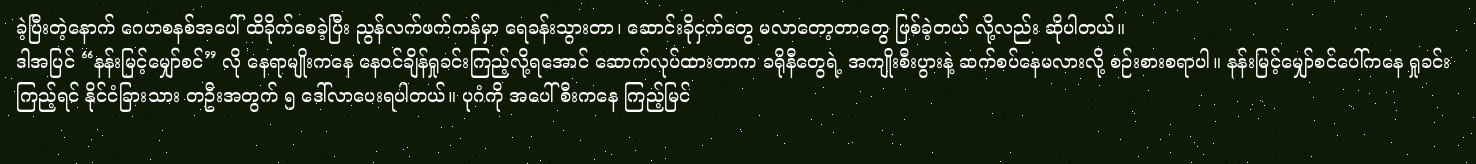ခဲ့ပြီးတဲ့နောက် ဂေဟစနစ်အပေါ် ထိခိုက်စေခဲ့ပြီး ညွန်လက်ဖက်ကန်မှာ ရေခန်းသွားတာ၊ ဆောင်းခိုငှက်တွေ မလာတော့တာတွေ ဖြစ်ခဲ့တယ် လို့လည်း ဆိုပါတယ်။
ဒါအပြင် “နန်းမြင့်မျှော်စင်” လို နေရာမျိုးကနေ နေဝင်ချိန်ရှုခင်းကြည့်လို့ရအောင် ဆောက်လုပ်ထားတာက ခရိုနီတွေရဲ့ အကျိုးစီးပွားနဲ့ ဆက်စပ်နေမလားလို့ စဉ်းစားစရာပါ။ နန်းမြင့်မျှော်စင်ပေါ်ကနေ ရှုခင်းကြည့်ရင် နိုင်ငံခြားသား တဦးအတွက် ၅ ဒေါ်လာပေးရပါတယ်။ ပုဂံကို အပေါ်စီးကနေ ကြည့်မြင်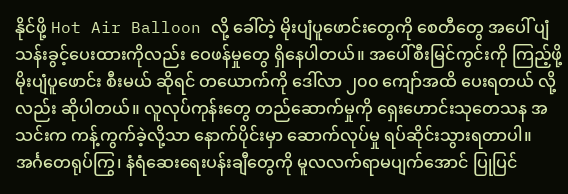နိုင်ဖို့ Hot Air Balloon လို့ ခေါ်တဲ့ မိုးပျံပူဖောင်းတွေကို စေတီတွေ အပေါ် ပျံသန်းခွင့်ပေးထားကိုလည်း ဝေဖန်မှုတွေ ရှိနေပါတယ်။ အပေါ်စီးမြင်ကွင်းကို ကြည့်ဖို့ မိုးပျံပူဖောင်း စီးမယ် ဆိုရင် တယောက်ကို ဒေါ်လာ ၂၀၀ ကျော်အထိ ပေးရတယ် လို့လည်း ဆိုပါတယ်။ လူလုပ်ကုန်းတွေ တည်ဆောက်မှုကို ရှေးဟောင်းသုတေသန အသင်းက ကန့်ကွက်ခဲ့လို့သာ နောက်ပိုင်းမှာ ဆောက်လုပ်မှု ရပ်ဆိုင်းသွားရတာပါ။
အင်္ဂတေရုပ်ကြွ၊ နံရံဆေးရေးပန်းချီတွေကို မူလလက်ရာမပျက်အောင် ပြုပြင်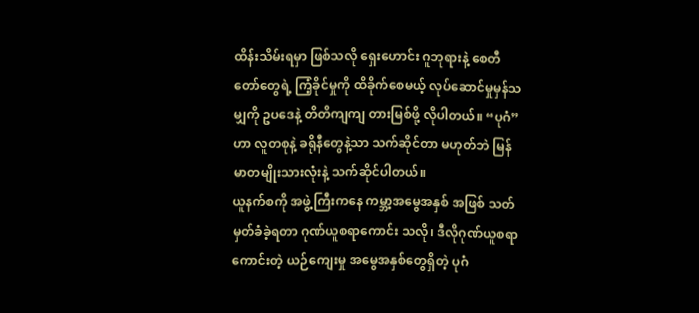ထိန်းသိမ်းရမှာ ဖြစ်သလို ရှေးဟောင်း ဂူဘုရားနဲ့ စေတီတော်တွေရဲ့ ကြံ့ခိုင်မှုကို ထိခိုက်စေမယ့် လုပ်ဆောင်မှုမှန်သမျှကို ဥပဒေနဲ့ တိတိကျကျ တားမြစ်ဖို့ လိုပါတယ်။ “ပုဂံ” ဟာ လူတစုနဲ့ ခရိုနီတွေနဲ့သာ သက်ဆိုင်တာ မဟုတ်ဘဲ မြန်မာတမျိုးသားလုံးနဲ့ သက်ဆိုင်ပါတယ်။
ယူနက်စကို အဖွဲ့ကြီးကနေ ကမ္ဘာ့အမွေအနှစ် အဖြစ် သတ်မှတ်ခံခဲ့ရတာ ဂုဏ်ယူစရာကောင်း သလို၊ ဒီလိုဂုဏ်ယူစရာ ကောင်းတဲ့ ယဉ်ကျေးမှု အမွေအနှစ်တွေရှိတဲ့ ပုဂံ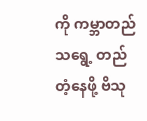ကို ကမ္ဘာတည်သရွေ့ တည်တံ့နေဖို့ ဗိသု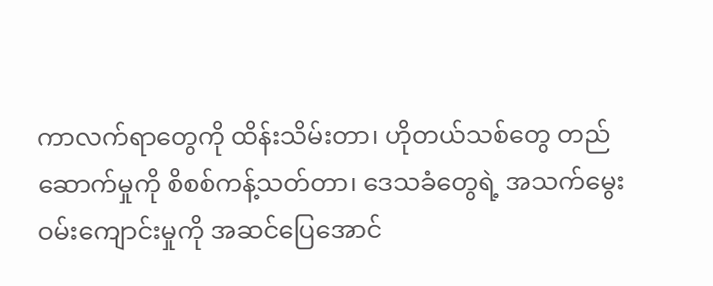ကာလက်ရာတွေကို ထိန်းသိမ်းတာ၊ ဟိုတယ်သစ်တွေ တည်ဆောက်မှုကို စိစစ်ကန့်သတ်တာ၊ ဒေသခံတွေရဲ့ အသက်မွေးဝမ်းကျောင်းမှုကို အဆင်ပြေအောင်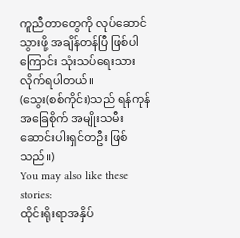ကူညီတာတွေကို လုပ်ဆောင်သွားဖို့ အချိန်တန်ပြီ ဖြစ်ပါကြောင်း သုံးသပ်ရေးသားလိုက်ရပါတယ်။
(သွေး(စစ်ကိုင်း)သည် ရန်ကုန်အခြေစိုက် အမျိုးသမီး ဆောင်းပါးရှင်တဦး ဖြစ်သည်။)
You may also like these stories:
ထိုင်းရိုးရာအနှိပ်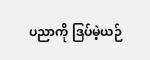ပညာကို ဒြပ်မဲ့ယဉ်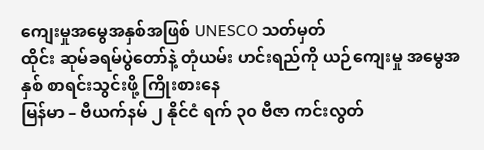ကျေးမှုအမွေအနှစ်အဖြစ် UNESCO သတ်မှတ်
ထိုင်း ဆုမ်ခရမ်ပွဲတော်နဲ့ တုံယမ်း ဟင်းရည်ကို ယဉ်ကျေးမှု အမွေအနှစ် စာရင်းသွင်းဖို့ ကြိုးစားနေ
မြန်မာ – ဗီယက်နမ် ၂ နိုင်ငံ ရက် ၃၀ ဗီဇာ ကင်းလွတ်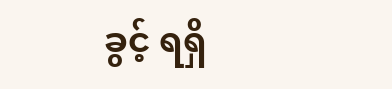ခွင့် ရရှိ